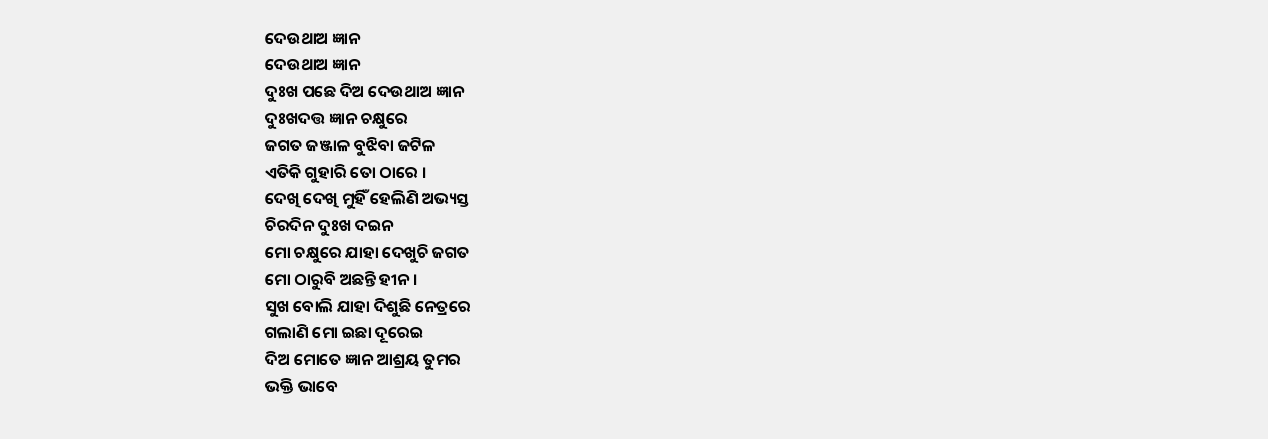ଦେଉଥାଅ ଜ୍ଞାନ
ଦେଉଥାଅ ଜ୍ଞାନ
ଦୁଃଖ ପଛେ ଦିଅ ଦେଉଥାଅ ଜ୍ଞାନ
ଦୁଃଖଦତ୍ତ ଜ୍ଞାନ ଚକ୍ଷୁରେ
ଜଗତ ଜଞ୍ଜାଳ ବୁଝିବା ଜଟିଳ
ଏତିକି ଗୁହାରି ତୋ ଠାରେ ।
ଦେଖି ଦେଖି ମୁହିଁ ହେଲିଣି ଅଭ୍ୟସ୍ତ
ଚିରଦିନ ଦୁଃଖ ଦଇନ
ମୋ ଚକ୍ଷୁରେ ଯାହା ଦେଖୁଚି ଜଗତ
ମୋ ଠାରୁବି ଅଛନ୍ତି ହୀନ ।
ସୁଖ ବୋଲି ଯାହା ଦିଶୁଛି ନେତ୍ରରେ
ଗଲାଣି ମୋ ଇଛା ଦୂରେଇ
ଦିଅ ମୋତେ ଜ୍ଞାନ ଆଶ୍ରୟ ତୁମର
ଭକ୍ତି ଭାବେ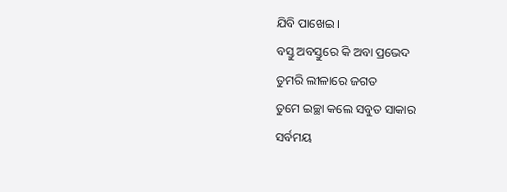ଯିବି ପାଖେଇ ।
ବସ୍ତୁ ଅବସ୍ତୁରେ କି ଅବା ପ୍ରଭେଦ
ତୁମରି ଲୀଳାରେ ଜଗତ
ତୁମେ ଇଚ୍ଛା କଲେ ସବୁତ ସାକାର
ସର୍ବମୟ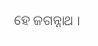ହେ ଜଗନ୍ନାଥ ।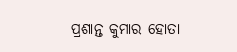ପ୍ରଶାନ୍ତ କୁମାର ହୋତା